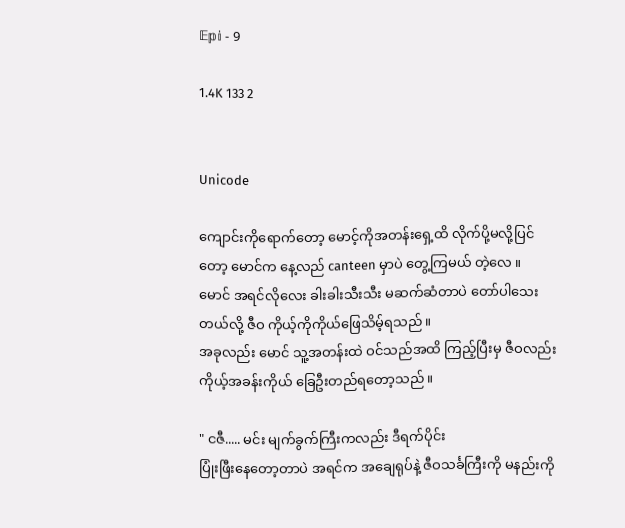𝔼𝕡𝕚 - 9

1.4K 133 2


Unicode

ကျောင်းကိုရောက်တော့ မောင့်ကိုအတန်းရှေ့ထိ လိုက်ပို့မလို့ပြင်တော့ မောင်က နေ့လည် canteen မှာပဲ တွေ့ကြမယ် တဲ့လေ ။
မောင် အရင်လိုလေး ခါးခါးသီးသီး မဆက်ဆံတာပဲ တော်ပါသေးတယ်လို့ ဇီဝ ကိုယ့်ကိုကိုယ်ဖြေသိမ့်ရသည်။
အခုလည်း မောင် သူ့အတန်းထဲ ဝင်သည်အထိ ကြည့်ပြီးမှ ဇီဝလည်း ကိုယ့်အခန်းကိုယ် ခြေဦးတည်ရတော့သည်။

" ငဇီ..... မင်း မျက်ခွက်ကြီးကလည်း ဒီရက်ပိုင်း
ပြုံးဖြီးနေတော့တာပဲ အရင်က အချေရုပ်နဲ့ ဇီဝသင်္ခကြီးကို မနည်းကို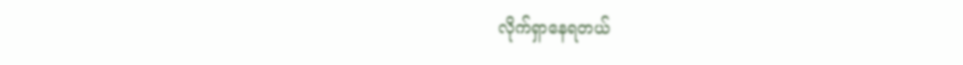လိုက်ရှာနေရတယ်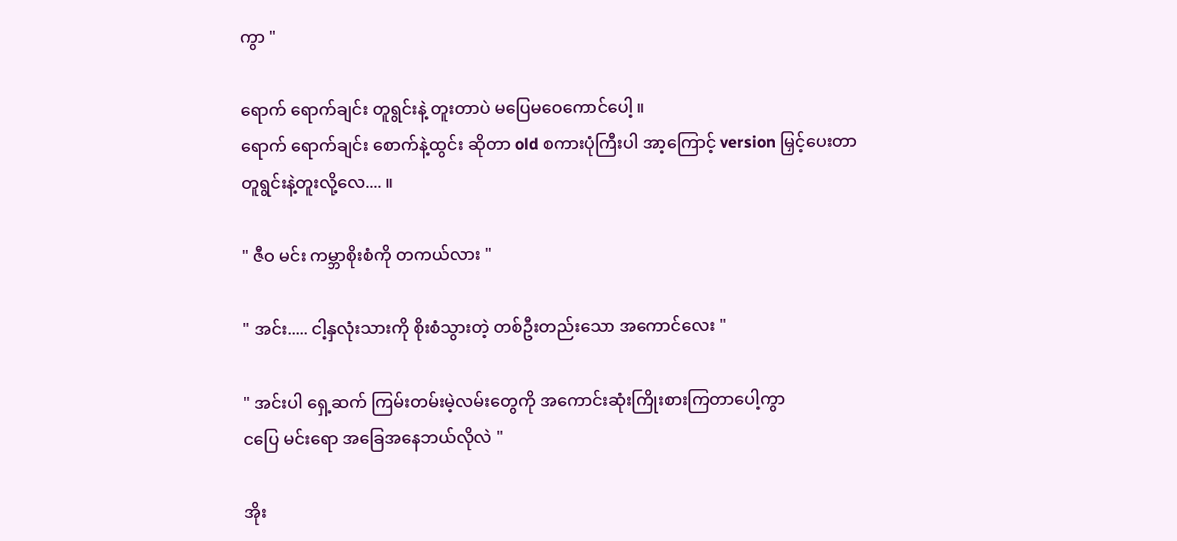ကွာ "

ရောက် ရောက်ချင်း တူရွင်းနဲ့ တူးတာပဲ မပြေမဝေကောင်ပေါ့ ။
ရောက် ရောက်ချင်း စောက်နဲ့ထွင်း ဆိုတာ old စကားပုံကြီးပါ အာ့ကြောင့် version မြှင့်ပေးတာ
တူရွင်းနဲ့တူးလို့လေ.... ။

" ဇီဝ မင်း ကမ္ဘာစိုးစံကို တကယ်လား "

" အင်း..... ငါ့နှလုံးသားကို စိုးစံသွားတဲ့ တစ်ဦးတည်းသော အကောင်လေး "

" အင်းပါ ရှေ့ဆက် ကြမ်းတမ်းမဲ့လမ်းတွေကို အကောင်းဆုံးကြိုးစားကြတာပေါ့ကွာ
ငပြေ မင်းရော အခြေအနေဘယ်လိုလဲ "

အိုး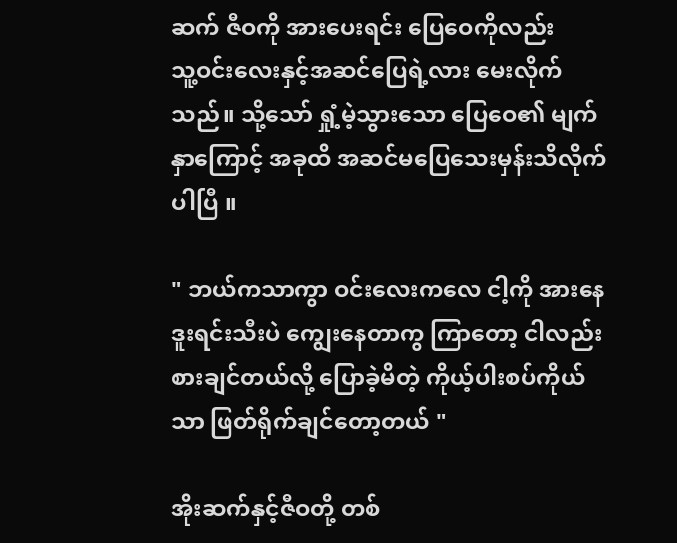ဆက် ဇီဝကို အားပေးရင်း ပြေဝေကိုလည်း
သူ့ဝင်းလေးနှင့်အဆင်ပြေရဲ့လား မေးလိုက်သည်။ သို့သော် ရှုံ့မဲ့သွားသော ပြေဝေ၏ မျက်နှာကြောင့် အခုထိ အဆင်မပြေသေးမှန်းသိလိုက်ပါပြီ ။

" ဘယ်ကသာကွာ ဝင်းလေးကလေ ငါ့ကို အားနေ ဒူးရင်းသီးပဲ ကျွေးနေတာကွ ကြာတော့ ငါလည်း
စားချင်တယ်လို့ ပြောခဲ့မိတဲ့ ကိုယ့်ပါးစပ်ကိုယ်သာ ဖြတ်ရိုက်ချင်တော့တယ် "

အိုးဆက်နှင့်ဇီဝတို့ တစ်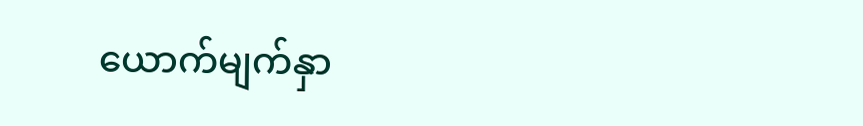ယောက်မျက်နှာ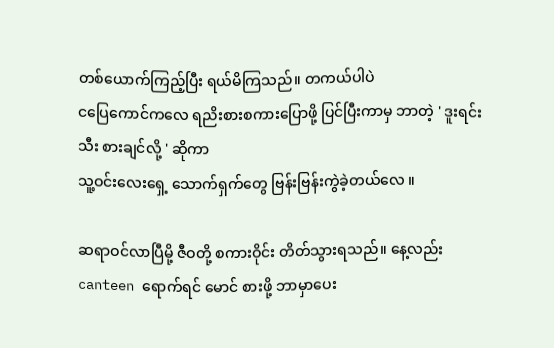တစ်ယောက်ကြည့်ပြီး ရယ်မိကြသည်။ တကယ်ပါပဲ
ငပြေကောင်ကလေ ရညိးစားစကားပြောဖို့ ပြင်ပြီးကာမှ ဘာတဲ့ ' ဒူးရင်းသီး စားချင်လို့ ' ဆိုကာ
သူ့ဝင်းလေးရှေ့ သောက်ရှက်တွေ ဗြန်းဗြန်းကွဲခဲ့တယ်လေ ။

ဆရာဝင်လာပြီမို့ ဇီဝတို့ စကားဝိုင်း တိတ်သွားရသည်။ နေ့လည်း canteen ရောက်ရင် မောင် စားဖို့ ဘာမှာပေး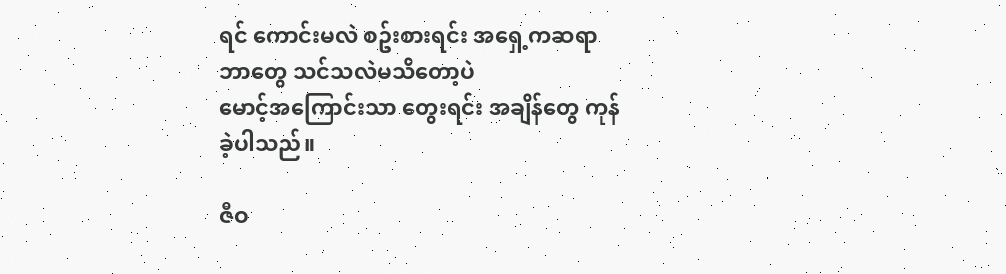ရင် ကောင်းမလဲ စဥ်းစားရင်း အရှေ့ကဆရာ ဘာတွေ သင်သလဲမသိတော့ပဲ
မောင့်အကြောင်းသာ တွေးရင်း အချိန်တွေ ကုန်ခဲ့ပါသည်။

ဇီဝ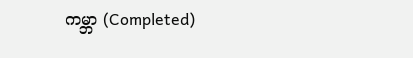ကမ္ဘာ (Completed)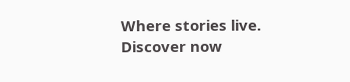Where stories live. Discover now